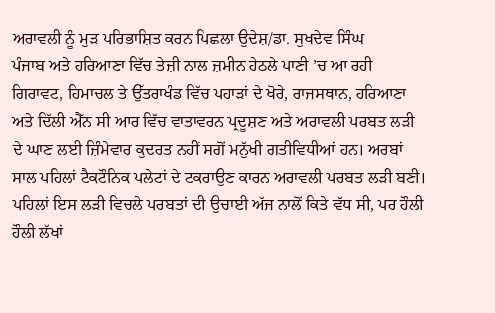ਅਰਾਵਲੀ ਨੂੰ ਮੁੜ ਪਰਿਭਾਸ਼ਿਤ ਕਰਨ ਪਿਛਲਾ ਉਦੇਸ਼/ਡਾ. ਸੁਖਦੇਵ ਸਿੰਘ
ਪੰਜਾਬ ਅਤੇ ਹਰਿਆਣਾ ਵਿੱਚ ਤੇਜ਼ੀ ਨਾਲ ਜ਼ਮੀਨ ਹੇਠਲੇ ਪਾਣੀ ’ਚ ਆ ਰਹੀ ਗਿਰਾਵਟ, ਹਿਮਾਚਲ ਤੇ ਉੱਤਰਾਖੰਡ ਵਿੱਚ ਪਹਾੜਾਂ ਦੇ ਖੋਰੇ, ਰਾਜਸਥਾਨ, ਹਰਿਆਣਾ ਅਤੇ ਦਿੱਲੀ ਐੱਨ ਸੀ ਆਰ ਵਿੱਚ ਵਾਤਾਵਰਨ ਪ੍ਰਦੂਸ਼ਣ ਅਤੇ ਅਰਾਵਲੀ ਪਰਬਤ ਲੜੀ ਦੇ ਘਾਣ ਲਈ ਜ਼ਿੰਮੇਵਾਰ ਕੁਦਰਤ ਨਹੀਂ ਸਗੋਂ ਮਨੁੱਖੀ ਗਤੀਵਿਧੀਆਂ ਹਨ। ਅਰਬਾਂ ਸਾਲ ਪਹਿਲਾਂ ਟੈਕਟੌਨਿਕ ਪਲੇਟਾਂ ਦੇ ਟਕਰਾਉਣ ਕਾਰਨ ਅਰਾਵਲੀ ਪਰਬਤ ਲੜੀ ਬਣੀ। ਪਹਿਲਾਂ ਇਸ ਲੜੀ ਵਿਚਲੇ ਪਰਬਤਾਂ ਦੀ ਉਚਾਈ ਅੱਜ ਨਾਲੋਂ ਕਿਤੇ ਵੱਧ ਸੀ, ਪਰ ਹੌਲੀ ਹੌਲੀ ਲੱਖਾਂ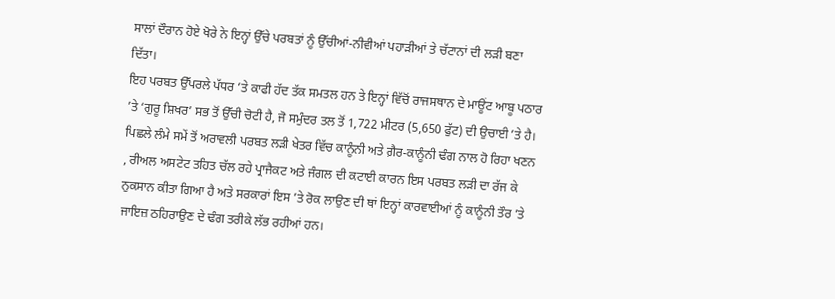ਸਾਲਾਂ ਦੌਰਾਨ ਹੋਏ ਖੋਰੇ ਨੇ ਇਨ੍ਹਾਂ ਉੱਚੇ ਪਰਬਤਾਂ ਨੂੰ ਉੱਚੀਆਂ-ਨੀਵੀਆਂ ਪਹਾੜੀਆਂ ਤੇ ਚੱਟਾਨਾਂ ਦੀ ਲੜੀ ਬਣਾ ਦਿੱਤਾ।
ਇਹ ਪਰਬਤ ਉੱਪਰਲੇ ਪੱਧਰ ’ਤੇ ਕਾਫੀ ਹੱਦ ਤੱਕ ਸਮਤਲ ਹਨ ਤੇ ਇਨ੍ਹਾਂ ਵਿੱਚੋਂ ਰਾਜਸਥਾਨ ਦੇ ਮਾਊਂਟ ਆਬੂ ਪਠਾਰ ’ਤੇ ‘ਗੁਰੂ ਸ਼ਿਖਰ’ ਸਭ ਤੋਂ ਉੱਚੀ ਚੋਟੀ ਹੈ, ਜੋ ਸਮੁੰਦਰ ਤਲ ਤੋਂ 1,722 ਮੀਟਰ (5,650 ਫੁੱਟ) ਦੀ ਉਚਾਈ ’ਤੇ ਹੈ। ਪਿਛਲੇ ਲੰਮੇ ਸਮੇਂ ਤੋਂ ਅਰਾਵਲੀ ਪਰਬਤ ਲੜੀ ਖੇਤਰ ਵਿੱਚ ਕਾਨੂੰਨੀ ਅਤੇ ਗ਼ੈਰ-ਕਾਨੂੰਨੀ ਢੰਗ ਨਾਲ ਹੋ ਰਿਹਾ ਖਣਨ , ਰੀਅਲ ਅਸਟੇਟ ਤਹਿਤ ਚੱਲ ਰਹੇ ਪ੍ਰਾਜੈਕਟ ਅਤੇ ਜੰਗਲ ਦੀ ਕਟਾਈ ਕਾਰਨ ਇਸ ਪਰਬਤ ਲੜੀ ਦਾ ਰੱਜ ਕੇ ਨੁਕਸਾਨ ਕੀਤਾ ਗਿਆ ਹੈ ਅਤੇ ਸਰਕਾਰਾਂ ਇਸ ’ਤੇ ਰੋਕ ਲਾਉਣ ਦੀ ਥਾਂ ਇਨ੍ਹਾਂ ਕਾਰਵਾਈਆਂ ਨੂੰ ਕਾਨੂੰਨੀ ਤੌਰ ’ਤੇ ਜਾਇਜ਼ ਠਹਿਰਾਉਣ ਦੇ ਢੰਗ ਤਰੀਕੇ ਲੱਭ ਰਹੀਆਂ ਹਨ।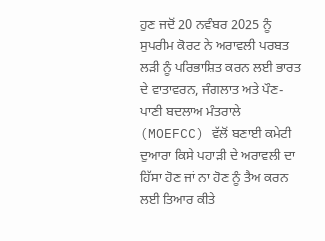ਹੁਣ ਜਦੋਂ 20 ਨਵੰਬਰ 2025 ਨੂੰ ਸੁਪਰੀਮ ਕੋਰਟ ਨੇ ਅਰਾਵਲੀ ਪਰਬਤ ਲੜੀ ਨੂੰ ਪਰਿਭਾਸ਼ਿਤ ਕਰਨ ਲਈ ਭਾਰਤ ਦੇ ਵਾਤਾਵਰਨ, ਜੰਗਲਾਤ ਅਤੇ ਪੌਣ-ਪਾਣੀ ਬਦਲਾਅ ਮੰਤਰਾਲੇ (MOEFCC) ਵੱਲੋਂ ਬਣਾਈ ਕਮੇਟੀ ਦੁਆਰਾ ਕਿਸੇ ਪਹਾੜੀ ਦੇ ਅਰਾਵਲੀ ਦਾ ਹਿੱਸਾ ਹੋਣ ਜਾਂ ਨਾ ਹੋਣ ਨੂੰ ਤੈਅ ਕਰਨ ਲਈ ਤਿਆਰ ਕੀਤੇ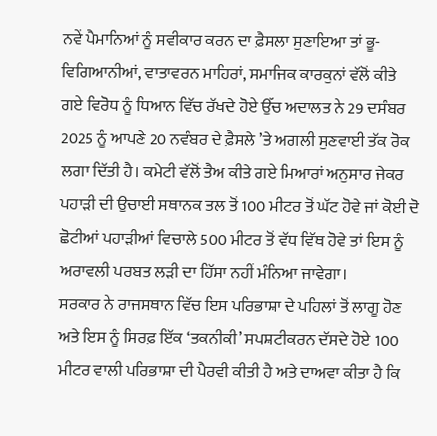ਨਵੇਂ ਪੈਮਾਨਿਆਂ ਨੂੰ ਸਵੀਕਾਰ ਕਰਨ ਦਾ ਫ਼ੈਸਲਾ ਸੁਣਾਇਆ ਤਾਂ ਭੂ-ਵਿਗਿਆਨੀਆਂ, ਵਾਤਾਵਰਨ ਮਾਹਿਰਾਂ, ਸਮਾਜਿਕ ਕਾਰਕੁਨਾਂ ਵੱਲੋਂ ਕੀਤੇ ਗਏ ਵਿਰੋਧ ਨੂੰ ਧਿਆਨ ਵਿੱਚ ਰੱਖਦੇ ਹੋਏ ਉੱਚ ਅਦਾਲਤ ਨੇ 29 ਦਸੰਬਰ 2025 ਨੂੰ ਆਪਣੇ 20 ਨਵੰਬਰ ਦੇ ਫ਼ੈਸਲੇ ’ਤੇ ਅਗਲੀ ਸੁਣਵਾਈ ਤੱਕ ਰੋਕ ਲਗਾ ਦਿੱਤੀ ਹੈ। ਕਮੇਟੀ ਵੱਲੋਂ ਤੈਅ ਕੀਤੇ ਗਏ ਮਿਆਰਾਂ ਅਨੁਸਾਰ ਜੇਕਰ ਪਹਾੜੀ ਦੀ ਉਚਾਈ ਸਥਾਨਕ ਤਲ ਤੋਂ 100 ਮੀਟਰ ਤੋਂ ਘੱਟ ਹੋਵੇ ਜਾਂ ਕੋਈ ਦੋ ਛੋਟੀਆਂ ਪਹਾੜੀਆਂ ਵਿਚਾਲੇ 500 ਮੀਟਰ ਤੋਂ ਵੱਧ ਵਿੱਥ ਹੋਵੇ ਤਾਂ ਇਸ ਨੂੰ ਅਰਾਵਲੀ ਪਰਬਤ ਲੜੀ ਦਾ ਹਿੱਸਾ ਨਹੀਂ ਮੰਨਿਆ ਜਾਵੇਗਾ।
ਸਰਕਾਰ ਨੇ ਰਾਜਸਥਾਨ ਵਿੱਚ ਇਸ ਪਰਿਭਾਸ਼ਾ ਦੇ ਪਹਿਲਾਂ ਤੋਂ ਲਾਗੂ ਹੋਣ ਅਤੇ ਇਸ ਨੂੰ ਸਿਰਫ਼ ਇੱਕ ‘ਤਕਨੀਕੀ’ ਸਪਸ਼ਟੀਕਰਨ ਦੱਸਦੇ ਹੋਏ 100 ਮੀਟਰ ਵਾਲੀ ਪਰਿਭਾਸ਼ਾ ਦੀ ਪੈਰਵੀ ਕੀਤੀ ਹੈ ਅਤੇ ਦਾਅਵਾ ਕੀਤਾ ਹੈ ਕਿ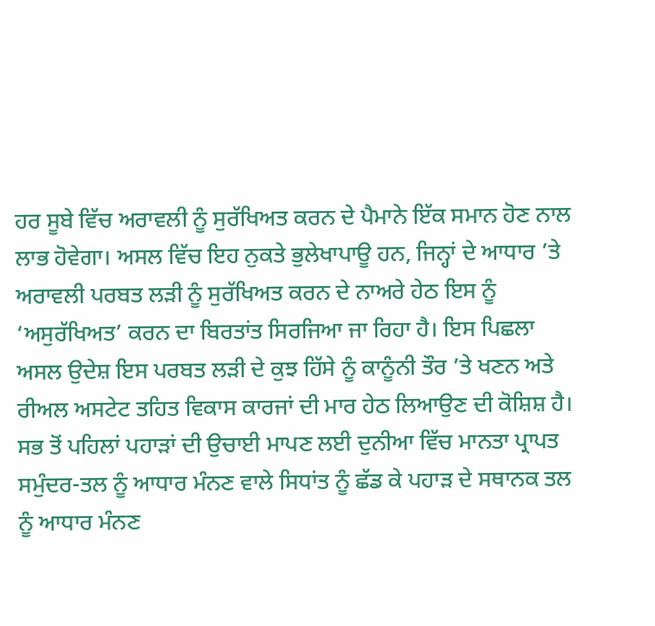ਹਰ ਸੂਬੇ ਵਿੱਚ ਅਰਾਵਲੀ ਨੂੰ ਸੁਰੱਖਿਅਤ ਕਰਨ ਦੇ ਪੈਮਾਨੇ ਇੱਕ ਸਮਾਨ ਹੋਣ ਨਾਲ ਲਾਭ ਹੋਵੇਗਾ। ਅਸਲ ਵਿੱਚ ਇਹ ਨੁਕਤੇ ਭੁਲੇਖਾਪਾਊ ਹਨ, ਜਿਨ੍ਹਾਂ ਦੇ ਆਧਾਰ ’ਤੇ ਅਰਾਵਲੀ ਪਰਬਤ ਲੜੀ ਨੂੰ ਸੁਰੱਖਿਅਤ ਕਰਨ ਦੇ ਨਾਅਰੇ ਹੇਠ ਇਸ ਨੂੰ ‘ਅਸੁਰੱਖਿਅਤ’ ਕਰਨ ਦਾ ਬਿਰਤਾਂਤ ਸਿਰਜਿਆ ਜਾ ਰਿਹਾ ਹੈ। ਇਸ ਪਿਛਲਾ ਅਸਲ ਉਦੇਸ਼ ਇਸ ਪਰਬਤ ਲੜੀ ਦੇ ਕੁਝ ਹਿੱਸੇ ਨੂੰ ਕਾਨੂੰਨੀ ਤੌਰ ’ਤੇ ਖਣਨ ਅਤੇ ਰੀਅਲ ਅਸਟੇਟ ਤਹਿਤ ਵਿਕਾਸ ਕਾਰਜਾਂ ਦੀ ਮਾਰ ਹੇਠ ਲਿਆਉਣ ਦੀ ਕੋਸ਼ਿਸ਼ ਹੈ।
ਸਭ ਤੋਂ ਪਹਿਲਾਂ ਪਹਾੜਾਂ ਦੀ ਉਚਾਈ ਮਾਪਣ ਲਈ ਦੁਨੀਆ ਵਿੱਚ ਮਾਨਤਾ ਪ੍ਰਾਪਤ ਸਮੁੰਦਰ-ਤਲ ਨੂੰ ਆਧਾਰ ਮੰਨਣ ਵਾਲੇ ਸਿਧਾਂਤ ਨੂੰ ਛੱਡ ਕੇ ਪਹਾੜ ਦੇ ਸਥਾਨਕ ਤਲ ਨੂੰ ਆਧਾਰ ਮੰਨਣ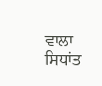ਵਾਲਾ ਸਿਧਾਂਤ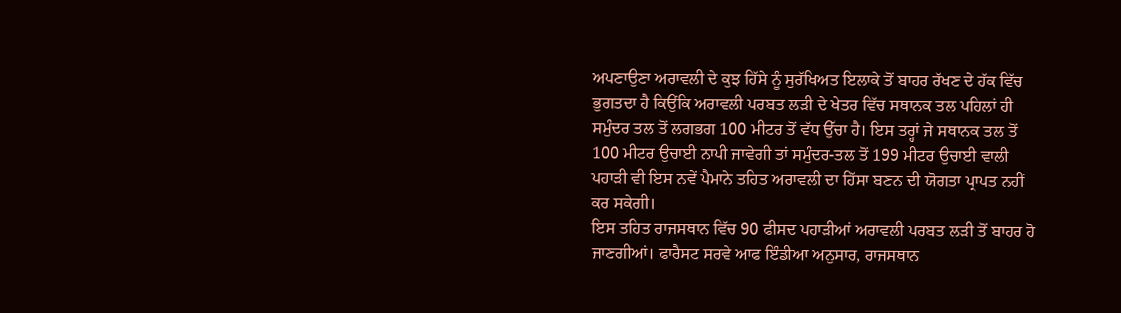ਅਪਣਾਉਣਾ ਅਰਾਵਲੀ ਦੇ ਕੁਝ ਹਿੱਸੇ ਨੂੰ ਸੁਰੱਖਿਅਤ ਇਲਾਕੇ ਤੋਂ ਬਾਹਰ ਰੱਖਣ ਦੇ ਹੱਕ ਵਿੱਚ ਭੁਗਤਦਾ ਹੈ ਕਿਉਂਕਿ ਅਰਾਵਲੀ ਪਰਬਤ ਲੜੀ ਦੇ ਖੇਤਰ ਵਿੱਚ ਸਥਾਨਕ ਤਲ ਪਹਿਲਾਂ ਹੀ ਸਮੁੰਦਰ ਤਲ ਤੋਂ ਲਗਭਗ 100 ਮੀਟਰ ਤੋਂ ਵੱਧ ਉੱਚਾ ਹੈ। ਇਸ ਤਰ੍ਹਾਂ ਜੇ ਸਥਾਨਕ ਤਲ ਤੋਂ 100 ਮੀਟਰ ਉਚਾਈ ਨਾਪੀ ਜਾਵੇਗੀ ਤਾਂ ਸਮੁੰਦਰ-ਤਲ ਤੋਂ 199 ਮੀਟਰ ਉਚਾਈ ਵਾਲੀ ਪਹਾੜੀ ਵੀ ਇਸ ਨਵੇਂ ਪੈਮਾਨੇ ਤਹਿਤ ਅਰਾਵਲੀ ਦਾ ਹਿੱਸਾ ਬਣਨ ਦੀ ਯੋਗਤਾ ਪ੍ਰਾਪਤ ਨਹੀਂ ਕਰ ਸਕੇਗੀ।
ਇਸ ਤਹਿਤ ਰਾਜਸਥਾਨ ਵਿੱਚ 90 ਫੀਸਦ ਪਹਾੜੀਆਂ ਅਰਾਵਲੀ ਪਰਬਤ ਲੜੀ ਤੋਂ ਬਾਹਰ ਹੋ ਜਾਣਗੀਆਂ। ਫਾਰੈਸਟ ਸਰਵੇ ਆਫ ਇੰਡੀਆ ਅਨੁਸਾਰ, ਰਾਜਸਥਾਨ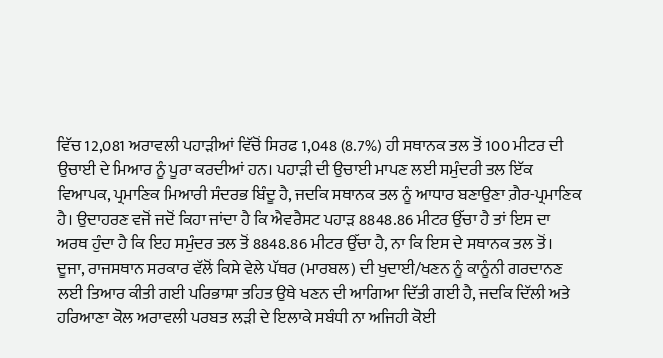ਵਿੱਚ 12,081 ਅਰਾਵਲੀ ਪਹਾੜੀਆਂ ਵਿੱਚੋਂ ਸਿਰਫ 1,048 (8.7%) ਹੀ ਸਥਾਨਕ ਤਲ ਤੋਂ 100 ਮੀਟਰ ਦੀ ਉਚਾਈ ਦੇ ਮਿਆਰ ਨੂੰ ਪੂਰਾ ਕਰਦੀਆਂ ਹਨ। ਪਹਾੜੀ ਦੀ ਉਚਾਈ ਮਾਪਣ ਲਈ ਸਮੁੰਦਰੀ ਤਲ ਇੱਕ ਵਿਆਪਕ, ਪ੍ਰਮਾਣਿਕ ਮਿਆਰੀ ਸੰਦਰਭ ਬਿੰਦੂ ਹੈ, ਜਦਕਿ ਸਥਾਨਕ ਤਲ ਨੂੰ ਆਧਾਰ ਬਣਾਉਣਾ ਗ਼ੈਰ-ਪ੍ਰਮਾਣਿਕ ਹੈ। ਉਦਾਹਰਣ ਵਜੋਂ ਜਦੋਂ ਕਿਹਾ ਜਾਂਦਾ ਹੈ ਕਿ ਐਵਰੈਸਟ ਪਹਾੜ 8848.86 ਮੀਟਰ ਉੱਚਾ ਹੈ ਤਾਂ ਇਸ ਦਾ ਅਰਥ ਹੁੰਦਾ ਹੈ ਕਿ ਇਹ ਸਮੁੰਦਰ ਤਲ ਤੋਂ 8848.86 ਮੀਟਰ ਉੱਚਾ ਹੈ, ਨਾ ਕਿ ਇਸ ਦੇ ਸਥਾਨਕ ਤਲ ਤੋਂ।
ਦੂਜਾ, ਰਾਜਸਥਾਨ ਸਰਕਾਰ ਵੱਲੋਂ ਕਿਸੇ ਵੇਲੇ ਪੱਥਰ (ਮਾਰਬਲ) ਦੀ ਖੁਦਾਈ/ਖਣਨ ਨੂੰ ਕਾਨੂੰਨੀ ਗਰਦਾਨਣ ਲਈ ਤਿਆਰ ਕੀਤੀ ਗਈ ਪਰਿਭਾਸ਼ਾ ਤਹਿਤ ਉਥੇ ਖਣਨ ਦੀ ਆਗਿਆ ਦਿੱਤੀ ਗਈ ਹੈ, ਜਦਕਿ ਦਿੱਲੀ ਅਤੇ ਹਰਿਆਣਾ ਕੋਲ ਅਰਾਵਲੀ ਪਰਬਤ ਲੜੀ ਦੇ ਇਲਾਕੇ ਸਬੰਧੀ ਨਾ ਅਜਿਹੀ ਕੋਈ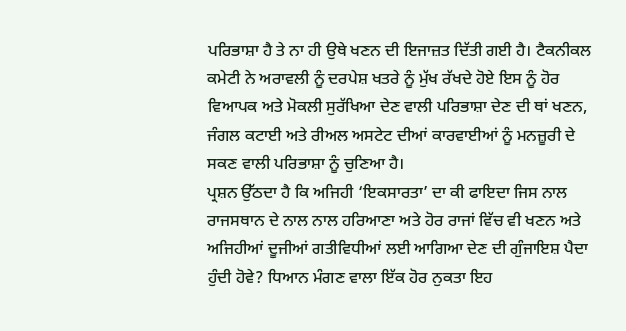ਪਰਿਭਾਸ਼ਾ ਹੈ ਤੇ ਨਾ ਹੀ ਉਥੇ ਖਣਨ ਦੀ ਇਜਾਜ਼ਤ ਦਿੱਤੀ ਗਈ ਹੈ। ਟੈਕਨੀਕਲ ਕਮੇਟੀ ਨੇ ਅਰਾਵਲੀ ਨੂੰ ਦਰਪੇਸ਼ ਖਤਰੇ ਨੂੰ ਮੁੱਖ ਰੱਖਦੇ ਹੋਏ ਇਸ ਨੂੰ ਹੋਰ ਵਿਆਪਕ ਅਤੇ ਮੋਕਲੀ ਸੁਰੱਖਿਆ ਦੇਣ ਵਾਲੀ ਪਰਿਭਾਸ਼ਾ ਦੇਣ ਦੀ ਥਾਂ ਖਣਨ, ਜੰਗਲ ਕਟਾਈ ਅਤੇ ਰੀਅਲ ਅਸਟੇਟ ਦੀਆਂ ਕਾਰਵਾਈਆਂ ਨੂੰ ਮਨਜ਼ੂਰੀ ਦੇ ਸਕਣ ਵਾਲੀ ਪਰਿਭਾਸ਼ਾ ਨੂੰ ਚੁਣਿਆ ਹੈ।
ਪ੍ਰਸ਼ਨ ਉੱਠਦਾ ਹੈ ਕਿ ਅਜਿਹੀ ‘ਇਕਸਾਰਤਾ’ ਦਾ ਕੀ ਫਾਇਦਾ ਜਿਸ ਨਾਲ ਰਾਜਸਥਾਨ ਦੇ ਨਾਲ ਨਾਲ ਹਰਿਆਣਾ ਅਤੇ ਹੋਰ ਰਾਜਾਂ ਵਿੱਚ ਵੀ ਖਣਨ ਅਤੇ ਅਜਿਹੀਆਂ ਦੂਜੀਆਂ ਗਤੀਵਿਧੀਆਂ ਲਈ ਆਗਿਆ ਦੇਣ ਦੀ ਗੁੰਜਾਇਸ਼ ਪੈਦਾ ਹੁੰਦੀ ਹੋਵੇ? ਧਿਆਨ ਮੰਗਣ ਵਾਲਾ ਇੱਕ ਹੋਰ ਨੁਕਤਾ ਇਹ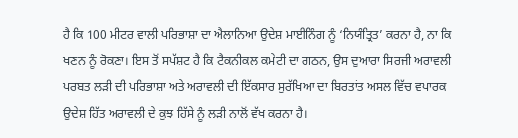ਹੈ ਕਿ 100 ਮੀਟਰ ਵਾਲੀ ਪਰਿਭਾਸ਼ਾ ਦਾ ਐਲਾਨਿਆ ਉਦੇਸ਼ ਮਾਈਨਿੰਗ ਨੂੰ ‘ਨਿਯੰਤ੍ਰਿਤ’ ਕਰਨਾ ਹੈ, ਨਾ ਕਿ ਖਣਨ ਨੂੰ ਰੋਕਣਾ। ਇਸ ਤੋਂ ਸਪੱਸ਼ਟ ਹੈ ਕਿ ਟੈਕਨੀਕਲ ਕਮੇਟੀ ਦਾ ਗਠਨ, ਉਸ ਦੁਆਰਾ ਸਿਰਜੀ ਅਰਾਵਲੀ ਪਰਬਤ ਲੜੀ ਦੀ ਪਰਿਭਾਸ਼ਾ ਅਤੇ ਅਰਾਵਲੀ ਦੀ ਇੱਕਸਾਰ ਸੁਰੱਖਿਆ ਦਾ ਬਿਰਤਾਂਤ ਅਸਲ ਵਿੱਚ ਵਪਾਰਕ ਉਦੇਸ਼ ਹਿੱਤ ਅਰਾਵਲੀ ਦੇ ਕੁਝ ਹਿੱਸੇ ਨੂੰ ਲੜੀ ਨਾਲੋਂ ਵੱਖ ਕਰਨਾ ਹੈ।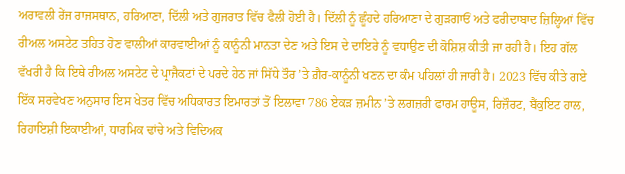ਅਰਾਵਲੀ ਰੇਂਜ ਰਾਜਸਥਾਨ, ਹਰਿਆਣਾ, ਦਿੱਲੀ ਅਤੇ ਗੁਜਰਾਤ ਵਿੱਚ ਫੈਲੀ ਹੋਈ ਹੈ। ਦਿੱਲੀ ਨੂੰ ਛੂੰਹਦੇ ਹਰਿਆਣਾ ਦੇ ਗੁੜਗਾਓਂ ਅਤੇ ਫਰੀਦਾਬਾਦ ਜ਼ਿਲ੍ਹਿਆਂ ਵਿੱਚ ਰੀਅਲ ਅਸਟੇਟ ਤਹਿਤ ਹੋਣ ਵਾਲੀਆਂ ਕਾਰਵਾਈਆਂ ਨੂੰ ਕਾਨੂੰਨੀ ਮਾਨਤਾ ਦੇਣ ਅਤੇ ਇਸ ਦੇ ਦਾਇਰੇ ਨੂੰ ਵਧਾਉਣ ਦੀ ਕੋਸ਼ਿਸ਼ ਕੀਤੀ ਜਾ ਰਹੀ ਹੈ। ਇਹ ਗੱਲ ਵੱਖਰੀ ਹੈ ਕਿ ਇਥੇ ਰੀਅਲ ਅਸਟੇਟ ਦੇ ਪ੍ਰਾਜੈਕਟਾਂ ਦੇ ਪਰਦੇ ਹੇਠ ਜਾਂ ਸਿੱਧੇ ਤੌਰ ’ਤੇ ਗ਼ੈਰ-ਕਾਨੂੰਨੀ ਖਣਨ ਦਾ ਕੰਮ ਪਹਿਲਾਂ ਹੀ ਜਾਰੀ ਹੈ। 2023 ਵਿੱਚ ਕੀਤੇ ਗਏ ਇੱਕ ਸਰਵੇਖਣ ਅਨੁਸਾਰ ਇਸ ਖੇਤਰ ਵਿੱਚ ਅਧਿਕਾਰਤ ਇਮਾਰਤਾਂ ਤੋਂ ਇਲਾਵਾ 786 ਏਕੜ ਜ਼ਮੀਨ ’ਤੇ ਲਗਜ਼ਰੀ ਫਾਰਮ ਹਾਊਸ, ਰਿਜ਼ੌਰਟ, ਬੈਂਕੁਇਟ ਹਾਲ, ਰਿਹਾਇਸ਼ੀ ਇਕਾਈਆਂ, ਧਾਰਮਿਕ ਢਾਂਚੇ ਅਤੇ ਵਿਦਿਅਕ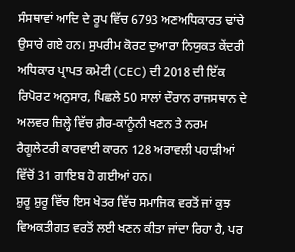ਸੰਸਥਾਵਾਂ ਆਦਿ ਦੇ ਰੂਪ ਵਿੱਚ 6793 ਅਣਅਧਿਕਾਰਤ ਢਾਂਚੇ ਉਸਾਰੇ ਗਏ ਹਨ। ਸੁਪਰੀਮ ਕੋਰਟ ਦੁਆਰਾ ਨਿਯੁਕਤ ਕੇਂਦਰੀ ਅਧਿਕਾਰ ਪ੍ਰਾਪਤ ਕਮੇਟੀ (CEC) ਦੀ 2018 ਦੀ ਇੱਕ ਰਿਪੋਰਟ ਅਨੁਸਾਰ, ਪਿਛਲੇ 50 ਸਾਲਾਂ ਦੌਰਾਨ ਰਾਜਸਥਾਨ ਦੇ ਅਲਵਰ ਜ਼ਿਲ੍ਹੇ ਵਿੱਚ ਗ਼ੈਰ-ਕਾਨੂੰਨੀ ਖਣਨ ਤੇ ਨਰਮ ਰੈਗੂਲੇਟਰੀ ਕਾਰਵਾਈ ਕਾਰਨ 128 ਅਰਾਵਲੀ ਪਹਾੜੀਆਂ ਵਿੱਚੋਂ 31 ਗਾਇਬ ਹੋ ਗਈਆਂ ਹਨ।
ਸ਼ੁਰੂ ਸ਼ੁਰੂ ਵਿੱਚ ਇਸ ਖੇਤਰ ਵਿੱਚ ਸਮਾਜਿਕ ਵਰਤੋਂ ਜਾਂ ਕੁਝ ਵਿਅਕਤੀਗਤ ਵਰਤੋਂ ਲਈ ਖਣਨ ਕੀਤਾ ਜਾਂਦਾ ਰਿਹਾ ਹੈ, ਪਰ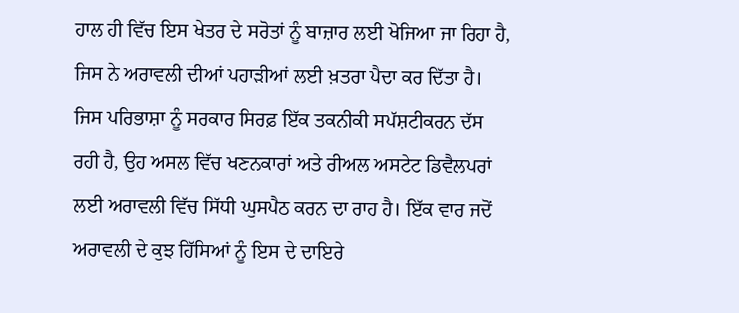ਹਾਲ ਹੀ ਵਿੱਚ ਇਸ ਖੇਤਰ ਦੇ ਸਰੋਤਾਂ ਨੂੰ ਬਾਜ਼ਾਰ ਲਈ ਖੋਜਿਆ ਜਾ ਰਿਹਾ ਹੈ, ਜਿਸ ਨੇ ਅਰਾਵਲੀ ਦੀਆਂ ਪਹਾੜੀਆਂ ਲਈ ਖ਼ਤਰਾ ਪੈਦਾ ਕਰ ਦਿੱਤਾ ਹੈ। ਜਿਸ ਪਰਿਭਾਸ਼ਾ ਨੂੰ ਸਰਕਾਰ ਸਿਰਫ਼ ਇੱਕ ਤਕਨੀਕੀ ਸਪੱਸ਼ਟੀਕਰਨ ਦੱਸ ਰਹੀ ਹੈ, ਉਹ ਅਸਲ ਵਿੱਚ ਖਣਨਕਾਰਾਂ ਅਤੇ ਰੀਅਲ ਅਸਟੇਟ ਡਿਵੈਲਪਰਾਂ ਲਈ ਅਰਾਵਲੀ ਵਿੱਚ ਸਿੱਧੀ ਘੁਸਪੈਠ ਕਰਨ ਦਾ ਰਾਹ ਹੈ। ਇੱਕ ਵਾਰ ਜਦੋਂ ਅਰਾਵਲੀ ਦੇ ਕੁਝ ਹਿੱਸਿਆਂ ਨੂੰ ਇਸ ਦੇ ਦਾਇਰੇ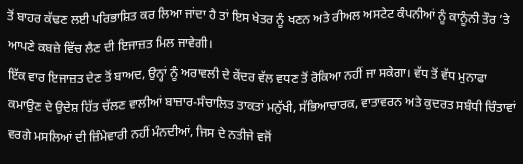ਤੋਂ ਬਾਹਰ ਕੱਢਣ ਲਈ ਪਰਿਭਾਸ਼ਿਤ ਕਰ ਲਿਆ ਜਾਂਦਾ ਹੈ ਤਾਂ ਇਸ ਖੇਤਰ ਨੂੰ ਖਣਨ ਅਤੇ ਰੀਅਲ ਅਸਟੇਟ ਕੰਪਨੀਆਂ ਨੂੰ ਕਾਨੂੰਨੀ ਤੌਰ ’ਤੇ ਆਪਣੇ ਕਬਜ਼ੇ ਵਿੱਚ ਲੈਣ ਦੀ ਇਜਾਜ਼ਤ ਮਿਲ ਜਾਵੇਗੀ।
ਇੱਕ ਵਾਰ ਇਜਾਜ਼ਤ ਦੇਣ ਤੋਂ ਬਾਅਦ, ਉਨ੍ਹਾਂ ਨੂੰ ਅਰਾਵਲੀ ਦੇ ਕੇਂਦਰ ਵੱਲ ਵਧਣ ਤੋਂ ਰੋਕਿਆ ਨਹੀਂ ਜਾ ਸਕੇਗਾ। ਵੱਧ ਤੋਂ ਵੱਧ ਮੁਨਾਫਾ ਕਮਾਉਣ ਦੇ ਉਦੇਸ਼ ਹਿੱਤ ਚੱਲਣ ਵਾਲੀਆਂ ਬਾਜ਼ਾਰ-ਸੰਚਾਲਿਤ ਤਾਕਤਾਂ ਮਨੁੱਖੀ, ਸੱਭਿਆਚਾਰਕ, ਵਾਤਾਵਰਨ ਅਤੇ ਕੁਦਰਤ ਸਬੰਧੀ ਚਿੰਤਾਵਾਂ ਵਰਗੇ ਮਸਲਿਆਂ ਦੀ ਜ਼ਿੰਮੇਵਾਰੀ ਨਹੀਂ ਮੰਨਦੀਆਂ, ਜਿਸ ਦੇ ਨਤੀਜੇ ਵਜੋਂ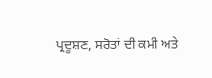ਪ੍ਰਦੂਸ਼ਣ, ਸਰੋਤਾਂ ਦੀ ਕਮੀ ਅਤੇ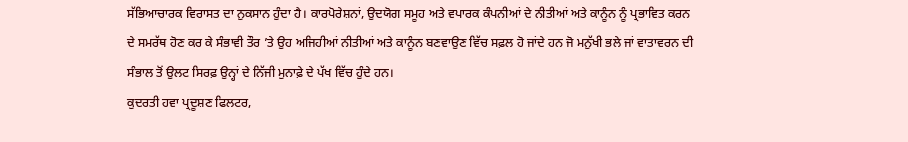ਸੱਭਿਆਚਾਰਕ ਵਿਰਾਸਤ ਦਾ ਨੁਕਸਾਨ ਹੁੰਦਾ ਹੈ। ਕਾਰਪੋਰੇਸ਼ਨਾਂ, ਉਦਯੋਗ ਸਮੂਹ ਅਤੇ ਵਪਾਰਕ ਕੰਪਨੀਆਂ ਦੇ ਨੀਤੀਆਂ ਅਤੇ ਕਾਨੂੰਨ ਨੂੰ ਪ੍ਰਭਾਵਿਤ ਕਰਨ ਦੇ ਸਮਰੱਥ ਹੋਣ ਕਰ ਕੇ ਸੰਭਾਵੀ ਤੌਰ ’ਤੇ ਉਹ ਅਜਿਹੀਆਂ ਨੀਤੀਆਂ ਅਤੇ ਕਾਨੂੰਨ ਬਣਵਾਉਣ ਵਿੱਚ ਸਫ਼ਲ ਹੋ ਜਾਂਦੇ ਹਨ ਜੋ ਮਨੁੱਖੀ ਭਲੇ ਜਾਂ ਵਾਤਾਵਰਨ ਦੀ ਸੰਭਾਲ ਤੋਂ ਉਲਟ ਸਿਰਫ਼ ਉਨ੍ਹਾਂ ਦੇ ਨਿੱਜੀ ਮੁਨਾਫ਼ੇ ਦੇ ਪੱਖ ਵਿੱਚ ਹੁੰਦੇ ਹਨ।
ਕੁਦਰਤੀ ਹਵਾ ਪ੍ਰਦੂਸ਼ਣ ਫਿਲਟਰ,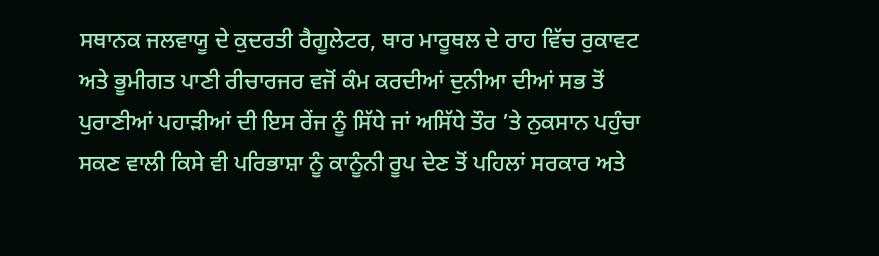ਸਥਾਨਕ ਜਲਵਾਯੂ ਦੇ ਕੁਦਰਤੀ ਰੈਗੂਲੇਟਰ, ਥਾਰ ਮਾਰੂਥਲ ਦੇ ਰਾਹ ਵਿੱਚ ਰੁਕਾਵਟ ਅਤੇ ਭੂਮੀਗਤ ਪਾਣੀ ਰੀਚਾਰਜਰ ਵਜੋਂ ਕੰਮ ਕਰਦੀਆਂ ਦੁਨੀਆ ਦੀਆਂ ਸਭ ਤੋਂ ਪੁਰਾਣੀਆਂ ਪਹਾੜੀਆਂ ਦੀ ਇਸ ਰੇਂਜ ਨੂੰ ਸਿੱਧੇ ਜਾਂ ਅਸਿੱਧੇ ਤੌਰ ’ਤੇ ਨੁਕਸਾਨ ਪਹੁੰਚਾ ਸਕਣ ਵਾਲੀ ਕਿਸੇ ਵੀ ਪਰਿਭਾਸ਼ਾ ਨੂੰ ਕਾਨੂੰਨੀ ਰੂਪ ਦੇਣ ਤੋਂ ਪਹਿਲਾਂ ਸਰਕਾਰ ਅਤੇ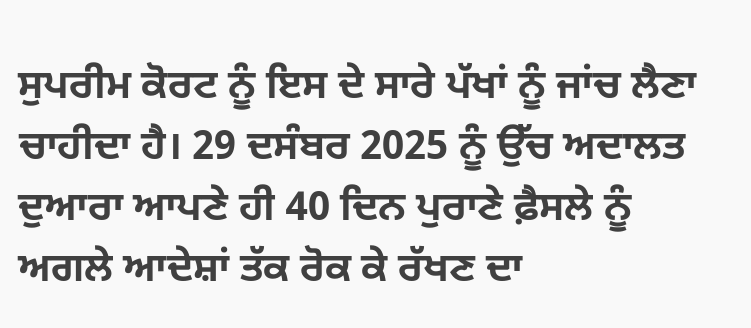ਸੁਪਰੀਮ ਕੋਰਟ ਨੂੰ ਇਸ ਦੇ ਸਾਰੇ ਪੱਖਾਂ ਨੂੰ ਜਾਂਚ ਲੈਣਾ ਚਾਹੀਦਾ ਹੈ। 29 ਦਸੰਬਰ 2025 ਨੂੰ ਉੱਚ ਅਦਾਲਤ ਦੁਆਰਾ ਆਪਣੇ ਹੀ 40 ਦਿਨ ਪੁਰਾਣੇ ਫ਼ੈਸਲੇ ਨੂੰ ਅਗਲੇ ਆਦੇਸ਼ਾਂ ਤੱਕ ਰੋਕ ਕੇ ਰੱਖਣ ਦਾ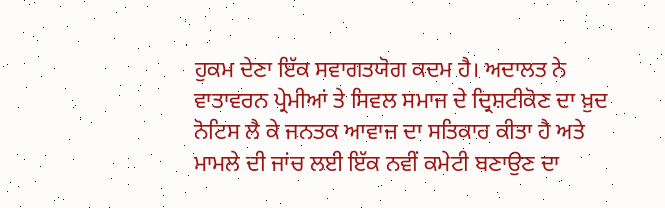ਹੁਕਮ ਦੇਣਾ ਇੱਕ ਸਵਾਗਤਯੋਗ ਕਦਮ ਹੈ। ਅਦਾਲਤ ਨੇ ਵਾਤਾਵਰਨ ਪ੍ਰੇਮੀਆਂ ਤੇ ਸਿਵਲ ਸਮਾਜ ਦੇ ਦ੍ਰਿਸ਼ਟੀਕੋਣ ਦਾ ਖ਼ੁਦ ਨੋਟਿਸ ਲੈ ਕੇ ਜਨਤਕ ਆਵਾਜ਼ ਦਾ ਸਤਿਕਾਰ ਕੀਤਾ ਹੈ ਅਤੇ ਮਾਮਲੇ ਦੀ ਜਾਂਚ ਲਈ ਇੱਕ ਨਵੀਂ ਕਮੇਟੀ ਬਣਾਉਣ ਦਾ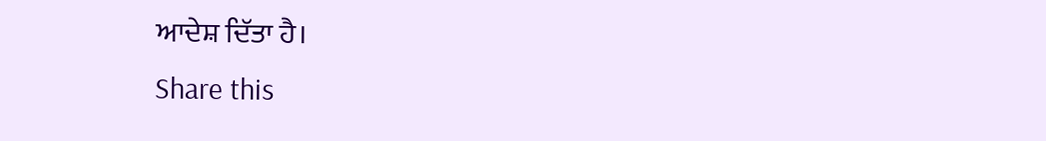ਆਦੇਸ਼ ਦਿੱਤਾ ਹੈ।
Share this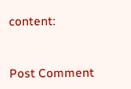content:



Post Comment